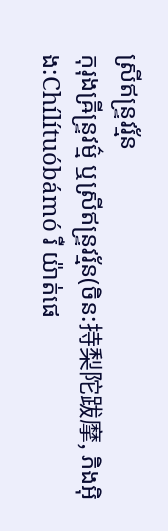ស្រីឥន្ទ្រវរ្ម័ន
កុរុងឝ្រីន្ទ្រវម៌្ម ឬស្រីឥន្ទ្រវរ្ម័ន(ចិន:持梨陀跋摩, ភិងអ៊ិង:Chílítuóbámó រឺ យ៉ាត់ផេ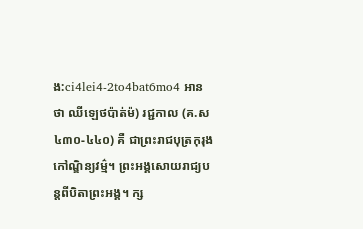ង:ci4lei4-2to4bat6mo4 អានថា ឈីឡេថប៉ាត់ម៉) រជ្ជកាល (គ.ស ៤៣០-៤៤០) គឺ ជាព្រះរាជបុត្រកុរុងកៅណ្ឌិន្យវម៌្ម។ ព្រះអង្គសោយរាជ្យបន្តពីបិតាព្រះអង្គ។ ក្ស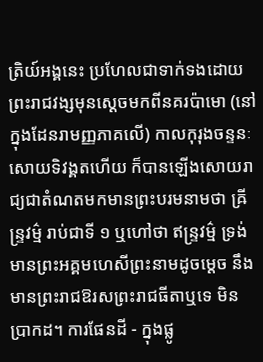ត្រិយ៍អង្គនេះ ប្រហែលជាទាក់ទងដោយព្រះរាជវង្សមុនស្ដេចមកពីនគរប៉ាមោ (នៅក្នុងដែនរាមញ្ញភាគលើ) កាលកុរុងចន្ទនៈសោយទិវង្គតហើយ ក៏បានឡើងសោយរាជ្យជាតំណតមកមានព្រះបរមនាមថា ឝ្រីន្ទ្រវម៌្ម រាប់ជាទី ១ ឬហៅថា ឥន្រ្ទវម៌្ម ទ្រង់មានព្រះអគ្គមហេសីព្រះនាមដូចម្ដេច នឹងមានព្រះរាជឱរសព្រះរាជធីតាឬទេ មិនប្រាកដ។ ការផែនដី - ក្នុងផ្លូ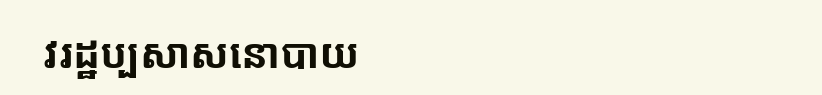វរដ្ឋប្បសាសនោបាយ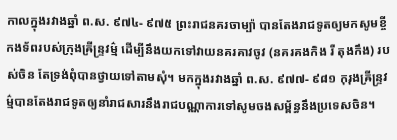កាលក្នុងរវាងឆ្នាំ ព.ស. ៩៧៤- ៩៧៥ ព្រះរាជនគរចាម្ប៉ា បានតែងរាជទូតឲ្យមកសូមខ្ចីកងទ័ពរបស់ក្រុងឝ្រីន្រ្ទវម៌្ម ដើម្បីនឹងយកទៅវាយនគរគាវចូវ (នគរគងកិង រឺ តុងកឹង) របស់ចិន តែទ្រង់ពុំបានថ្វាយទៅតាមសុំ។ មកក្នុងរវាងឆ្នាំ ព.ស. ៩៧៧- ៩៨១ កុរុងឝ្រីន្រ្ទវម៌្មបានតែងរាជទូតឲ្យនាំរាជសារនឹងរាជបណ្ណាការទៅសូមចងសម្ព័ន្ធនឹងប្រទេសចិន។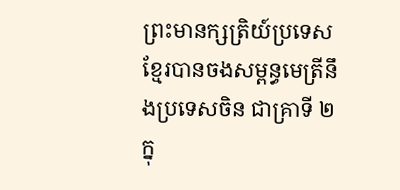ព្រះមានក្សត្រិយ៍ប្រទេសខ្មែរបានចងសម្ពន្ធមេត្រីនឹងប្រទេសចិន ជាគ្រាទី ២ ក្នុ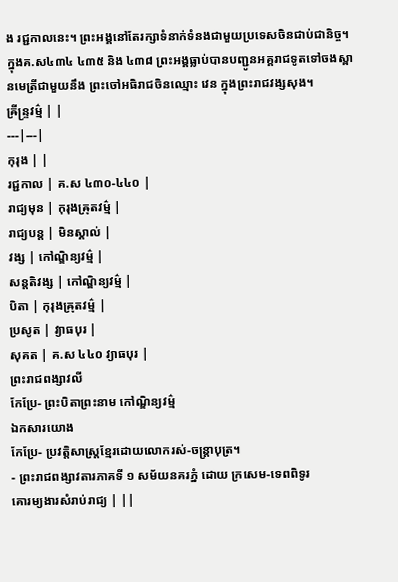ង រជ្ជកាលនេះ។ ព្រះអង្គនៅតែរក្សាទំនាក់ទំនងជាមួយប្រទេសចិនជាប់ជានិច្ច។ ក្នុងគ.ស៤៣៤ ៤៣៥ និង ៤៣៨ ព្រះអង្គធ្លាប់បានបញ្ជូនអគ្គរាជទូតទៅចងស្ពានមេត្រីជាមួយនឹង ព្រះចៅអធិរាជចិនឈ្មោះ វេន ក្នុងព្រះរាជវង្សសុង។
ឝ្រីន្ទ្រវម៌្ម | |
---|---|
កុរុង | |
រជ្ជកាល | គ.ស ៤៣០-៤៤០ |
រាជ្យមុន | កុរុងឝ្រុតវម៌្ម |
រាជ្យបន្ត | មិនស្គាល់ |
វង្ស | កៅណ្ឌិន្យវម៌្ម |
សន្តតិវង្ស | កៅណ្ឌិន្យវម៌្ម |
បិតា | កុរុងឝ្រុតវម៌្ម |
ប្រសូត | វ្យាធបុរ |
សុគត | គ.ស ៤៤០ វ្យាធបុរ |
ព្រះរាជពង្សាវលី
កែប្រែ- ព្រះបិតាព្រះនាម កៅណ្ឌិន្យវម៌្ម
ឯកសារយោង
កែប្រែ- ប្រវត្តិសាស្ត្រខ្មែរដោយលោករស់-ចន្ត្រាបុត្រ។
- ព្រះរាជពង្សាវតារភាគទី ១ សម័យនគរភ្នំ ដោយ ក្រសេម-ទេពពិទូរ
គោរម្យងារសំរាប់រាជ្យ | ||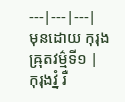---|---|---|
មុនដោយ កុរុងឝ្រុតវម៌្មទី១ |
កុរុងវ្នំ រឺ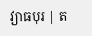វ្យាធបុរ | ត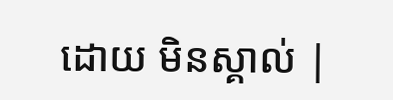ដោយ មិនស្គាល់ |